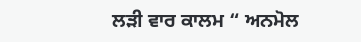ਲੜੀ ਵਾਰ ਕਾਲਮ “ ਅਨਮੋਲ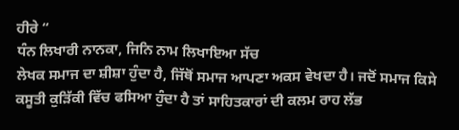ਹੀਰੇ “
ਧੰਨ ਲਿਖਾਰੀ ਨਾਨਕਾ, ਜਿਨਿ ਨਾਮ ਲਿਖਾਇਆ ਸੱਚ
ਲੇਖਕ ਸਮਾਜ ਦਾ ਸ਼ੀਸ਼ਾ ਹੁੰਦਾ ਹੈ, ਜਿੱਥੋਂ ਸਮਾਜ ਆਪਣਾ ਅਕਸ ਵੇਖਦਾ ਹੈ। ਜਦੋਂ ਸਮਾਜ ਕਿਸੇ ਕਸੂਤੀ ਕੁੜਿੱਕੀ ਵਿੱਚ ਫਸਿਆ ਹੁੰਦਾ ਹੈ ਤਾਂ ਸਾਹਿਤਕਾਰਾਂ ਦੀ ਕਲਮ ਰਾਹ ਲੱਭ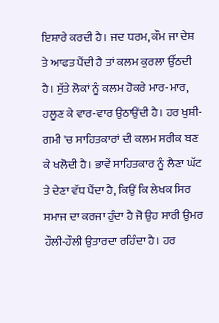ਇਸ਼ਾਰੇ ਕਰਦੀ ਹੈ। ਜਦ ਧਰਮ, ਕੌਮ ਜਾ ਦੇਸ਼ ਤੇ ਆਫਤ ਪੈਂਦੀ ਹੈ ਤਾਂ ਕਲਮ ਕੁਰਲਾ ਉੱਠਦੀ ਹੈ। ਸੁੱਤੇ ਲੋਕਾਂ ਨੂੰ ਕਲਮ ਹੋਕਰੇ ਮਾਰ-ਮਾਰ, ਹਲੂਣ ਕੇ ਵਾਰ-ਵਾਰ ਉਠਾਉਂਦੀ ਹੈ। ਹਰ ਖੁਸ਼ੀ-ਗਮੀ 'ਚ ਸਾਹਿਤਕਾਰਾਂ ਦੀ ਕਲਮ ਸਰੀਕ ਬਣ ਕੇ ਖਲੋਦੀ ਹੈ। ਭਾਵੇਂ ਸਾਹਿਤਕਾਰ ਨੂੰ ਲੈਣਾ ਘੱਟ ਤੇ ਦੇਣਾ ਵੱਧ ਪੈਂਦਾ ਹੈ, ਕਿਉਂ ਕਿ ਲੇਖਕ ਸਿਰ ਸਮਾਜ ਦਾ ਕਰਜਾ ਹੁੰਦਾ ਹੈ ਜੋ ਉਹ ਸਾਰੀ ਉਮਰ ਹੌਲੀ-ਹੌਲੀ ਉਤਾਰਦਾ ਰਹਿੰਦਾ ਹੈ। ਹਰ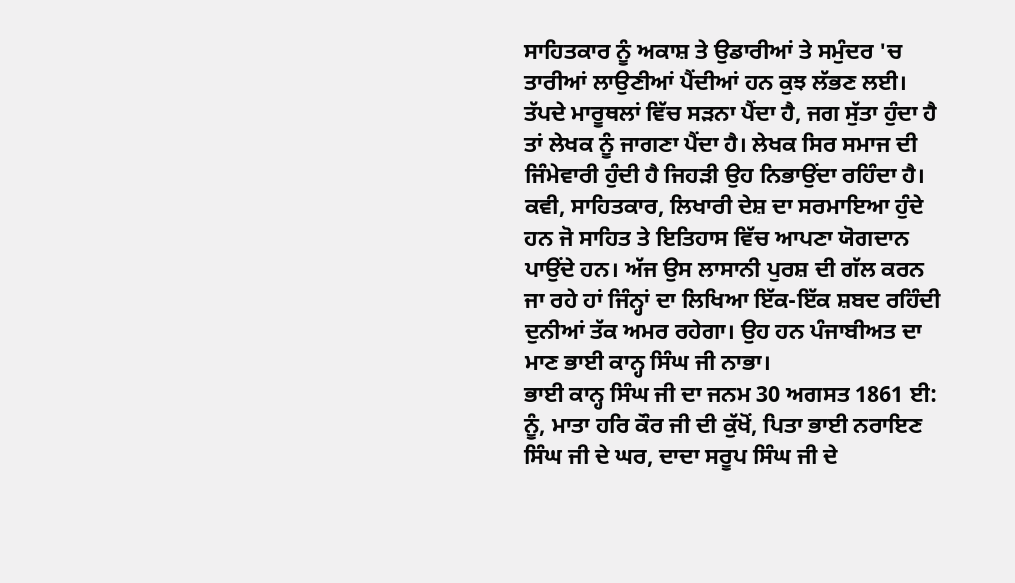ਸਾਹਿਤਕਾਰ ਨੂੰ ਅਕਾਸ਼ ਤੇ ਉਡਾਰੀਆਂ ਤੇ ਸਮੁੰਦਰ 'ਚ ਤਾਰੀਆਂ ਲਾਉਣੀਆਂ ਪੈਂਦੀਆਂ ਹਨ ਕੁਝ ਲੱਭਣ ਲਈ। ਤੱਪਦੇ ਮਾਰੂਥਲਾਂ ਵਿੱਚ ਸੜਨਾ ਪੈਂਦਾ ਹੈ, ਜਗ ਸੁੱਤਾ ਹੁੰਦਾ ਹੈ ਤਾਂ ਲੇਖਕ ਨੂੰ ਜਾਗਣਾ ਪੈਂਦਾ ਹੈ। ਲੇਖਕ ਸਿਰ ਸਮਾਜ ਦੀ ਜਿੰਮੇਵਾਰੀ ਹੁੰਦੀ ਹੈ ਜਿਹੜੀ ਉਹ ਨਿਭਾਉਂਦਾ ਰਹਿੰਦਾ ਹੈ। ਕਵੀ, ਸਾਹਿਤਕਾਰ, ਲਿਖਾਰੀ ਦੇਸ਼ ਦਾ ਸਰਮਾਇਆ ਹੁੰਦੇ ਹਨ ਜੋ ਸਾਹਿਤ ਤੇ ਇਤਿਹਾਸ ਵਿੱਚ ਆਪਣਾ ਯੋਗਦਾਨ ਪਾਉਂਦੇ ਹਨ। ਅੱਜ ਉਸ ਲਾਸਾਨੀ ਪੁਰਸ਼ ਦੀ ਗੱਲ ਕਰਨ ਜਾ ਰਹੇ ਹਾਂ ਜਿੰਨ੍ਹਾਂ ਦਾ ਲਿਖਿਆ ਇੱਕ-ਇੱਕ ਸ਼ਬਦ ਰਹਿੰਦੀ ਦੁਨੀਆਂ ਤੱਕ ਅਮਰ ਰਹੇਗਾ। ਉਹ ਹਨ ਪੰਜਾਬੀਅਤ ਦਾ ਮਾਣ ਭਾਈ ਕਾਨ੍ਹ ਸਿੰਘ ਜੀ ਨਾਭਾ।
ਭਾਈ ਕਾਨ੍ਹ ਸਿੰਘ ਜੀ ਦਾ ਜਨਮ 30 ਅਗਸਤ 1861 ਈ: ਨੂੰ, ਮਾਤਾ ਹਰਿ ਕੌਰ ਜੀ ਦੀ ਕੁੱਖੋਂ, ਪਿਤਾ ਭਾਈ ਨਰਾਇਣ ਸਿੰਘ ਜੀ ਦੇ ਘਰ, ਦਾਦਾ ਸਰੂਪ ਸਿੰਘ ਜੀ ਦੇ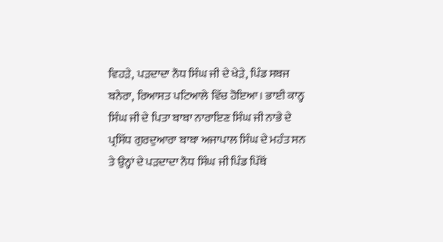ਵਿਹੜੇ, ਪੜਦਾਦਾ ਨੌਧ ਸਿੰਘ ਜੀ ਦੇ ਖੇੜੇ, ਪਿੰਡ ਸਬਜ ਬਨੇਰਾ, ਰਿਆਸਤ ਪਟਿਆਲੇ ਵਿੱਚ ਹੋਇਆ। ਭਾਈ ਕਾਨ੍ਹ ਸਿੰਘ ਜੀ ਦੇ ਪਿਤਾ ਬਾਬਾ ਨਾਰਾਇਣ ਸਿੰਘ ਜੀ ਨਾਭੇ ਦੇ ਪ੍ਰਸਿੱਧ ਗੁਰਦੁਆਰਾ ਬਾਬਾ ਅਜਾਪਾਲ ਸਿੰਘ ਦੇ ਮਹੰਤ ਸਨ ਤੇ ਉਨ੍ਹਾਂ ਦੇ ਪੜਦਾਦਾ ਨੌਧ ਸਿੰਘ ਜੀ ਪਿੰਡ ਪਿੱਥੋਂ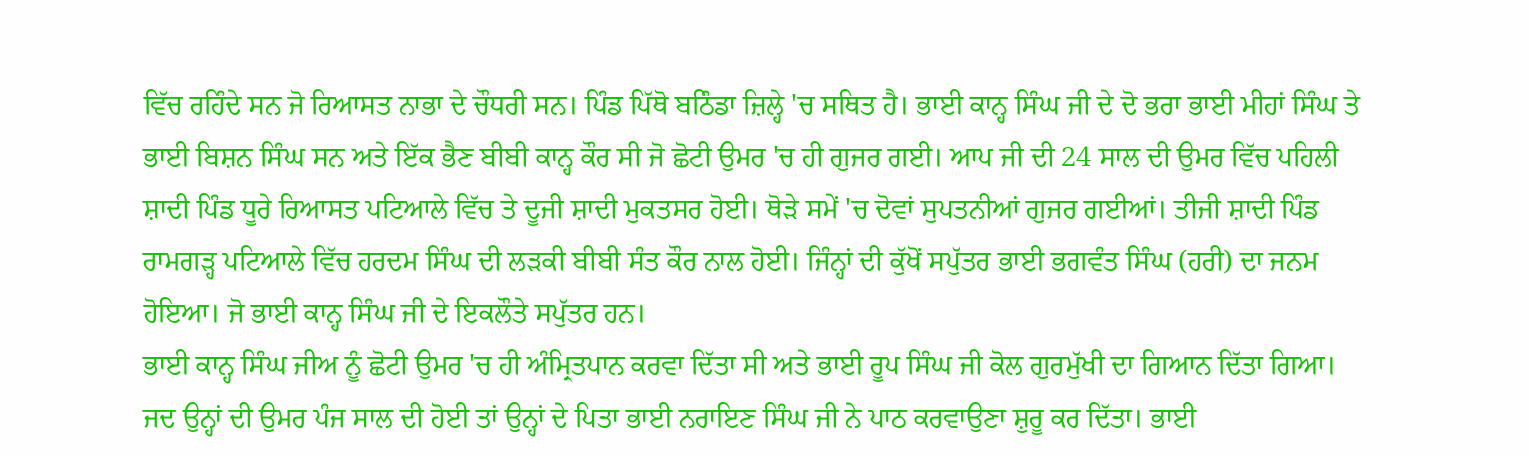ਵਿੱਚ ਰਹਿੰਦੇ ਸਨ ਜੋ ਰਿਆਸਤ ਨਾਭਾ ਦੇ ਚੌਧਰੀ ਸਨ। ਪਿੰਡ ਪਿੱਥੋ ਬਠਿੰਡਾ ਜ਼ਿਲ੍ਹੇ 'ਚ ਸਥਿਤ ਹੈ। ਭਾਈ ਕਾਨ੍ਹ ਸਿੰਘ ਜੀ ਦੇ ਦੋ ਭਰਾ ਭਾਈ ਮੀਹਾਂ ਸਿੰਘ ਤੇ ਭਾਈ ਬਿਸ਼ਨ ਸਿੰਘ ਸਨ ਅਤੇ ਇੱਕ ਭੈਣ ਬੀਬੀ ਕਾਨ੍ਹ ਕੌਰ ਸੀ ਜੋ ਛੋਟੀ ਉਮਰ 'ਚ ਹੀ ਗੁਜਰ ਗਈ। ਆਪ ਜੀ ਦੀ 24 ਸਾਲ ਦੀ ਉਮਰ ਵਿੱਚ ਪਹਿਲੀ ਸ਼ਾਦੀ ਪਿੰਡ ਧੂਰੇ ਰਿਆਸਤ ਪਟਿਆਲੇ ਵਿੱਚ ਤੇ ਦੂਜੀ ਸ਼ਾਦੀ ਮੁਕਤਸਰ ਹੋਈ। ਥੋੜੇ ਸਮੇਂ 'ਚ ਦੋਵਾਂ ਸੁਪਤਨੀਆਂ ਗੁਜਰ ਗਈਆਂ। ਤੀਜੀ ਸ਼ਾਦੀ ਪਿੰਡ ਰਾਮਗੜ੍ਹ ਪਟਿਆਲੇ ਵਿੱਚ ਹਰਦਮ ਸਿੰਘ ਦੀ ਲੜਕੀ ਬੀਬੀ ਸੰਤ ਕੌਰ ਨਾਲ ਹੋਈ। ਜਿੰਨ੍ਹਾਂ ਦੀ ਕੁੱਖੋਂ ਸਪੁੱਤਰ ਭਾਈ ਭਗਵੰਤ ਸਿੰਘ (ਹਰੀ) ਦਾ ਜਨਮ ਹੋਇਆ। ਜੋ ਭਾਈ ਕਾਨ੍ਹ ਸਿੰਘ ਜੀ ਦੇ ਇਕਲੌਤੇ ਸਪੁੱਤਰ ਹਨ।
ਭਾਈ ਕਾਨ੍ਹ ਸਿੰਘ ਜੀਅ ਨੂੰ ਛੋਟੀ ਉਮਰ 'ਚ ਹੀ ਅੰਮ੍ਰਿਤਪਾਨ ਕਰਵਾ ਦਿੱਤਾ ਸੀ ਅਤੇ ਭਾਈ ਰੂਪ ਸਿੰਘ ਜੀ ਕੋਲ ਗੁਰਮੁੱਖੀ ਦਾ ਗਿਆਨ ਦਿੱਤਾ ਗਿਆ। ਜਦ ਉਨ੍ਹਾਂ ਦੀ ਉਮਰ ਪੰਜ ਸਾਲ ਦੀ ਹੋਈ ਤਾਂ ਉਨ੍ਹਾਂ ਦੇ ਪਿਤਾ ਭਾਈ ਨਰਾਇਣ ਸਿੰਘ ਜੀ ਨੇ ਪਾਠ ਕਰਵਾਉਣਾ ਸ਼ੁਰੂ ਕਰ ਦਿੱਤਾ। ਭਾਈ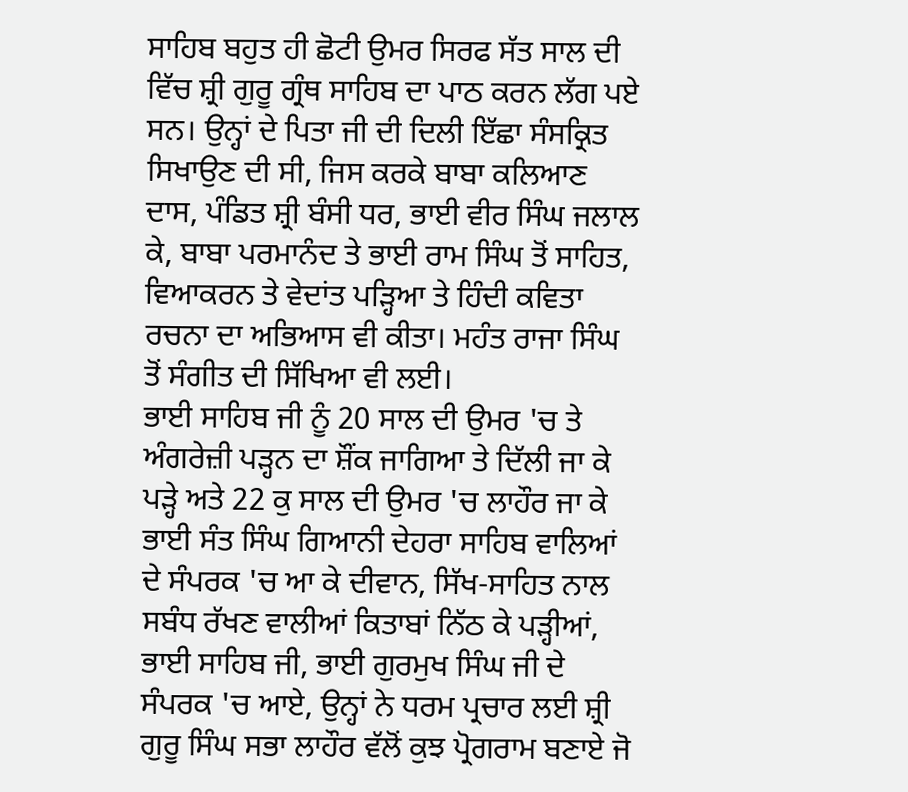ਸਾਹਿਬ ਬਹੁਤ ਹੀ ਛੋਟੀ ਉਮਰ ਸਿਰਫ ਸੱਤ ਸਾਲ ਦੀ ਵਿੱਚ ਸ਼੍ਰੀ ਗੁਰੂ ਗ੍ਰੰਥ ਸਾਹਿਬ ਦਾ ਪਾਠ ਕਰਨ ਲੱਗ ਪਏ ਸਨ। ਉਨ੍ਹਾਂ ਦੇ ਪਿਤਾ ਜੀ ਦੀ ਦਿਲੀ ਇੱਛਾ ਸੰਸਕ੍ਰਿਤ ਸਿਖਾਉਣ ਦੀ ਸੀ, ਜਿਸ ਕਰਕੇ ਬਾਬਾ ਕਲਿਆਣ ਦਾਸ, ਪੰਡਿਤ ਸ਼੍ਰੀ ਬੰਸੀ ਧਰ, ਭਾਈ ਵੀਰ ਸਿੰਘ ਜਲਾਲ ਕੇ, ਬਾਬਾ ਪਰਮਾਨੰਦ ਤੇ ਭਾਈ ਰਾਮ ਸਿੰਘ ਤੋਂ ਸਾਹਿਤ, ਵਿਆਕਰਨ ਤੇ ਵੇਦਾਂਤ ਪੜ੍ਹਿਆ ਤੇ ਹਿੰਦੀ ਕਵਿਤਾ ਰਚਨਾ ਦਾ ਅਭਿਆਸ ਵੀ ਕੀਤਾ। ਮਹੰਤ ਰਾਜਾ ਸਿੰਘ ਤੋਂ ਸੰਗੀਤ ਦੀ ਸਿੱਖਿਆ ਵੀ ਲਈ।
ਭਾਈ ਸਾਹਿਬ ਜੀ ਨੂੰ 20 ਸਾਲ ਦੀ ਉਮਰ 'ਚ ਤੇ ਅੰਗਰੇਜ਼ੀ ਪੜ੍ਹਨ ਦਾ ਸ਼ੌਂਕ ਜਾਗਿਆ ਤੇ ਦਿੱਲੀ ਜਾ ਕੇ ਪੜ੍ਹੇ ਅਤੇ 22 ਕੁ ਸਾਲ ਦੀ ਉਮਰ 'ਚ ਲਾਹੌਰ ਜਾ ਕੇ ਭਾਈ ਸੰਤ ਸਿੰਘ ਗਿਆਨੀ ਦੇਹਰਾ ਸਾਹਿਬ ਵਾਲਿਆਂ ਦੇ ਸੰਪਰਕ 'ਚ ਆ ਕੇ ਦੀਵਾਨ, ਸਿੱਖ-ਸਾਹਿਤ ਨਾਲ ਸਬੰਧ ਰੱਖਣ ਵਾਲੀਆਂ ਕਿਤਾਬਾਂ ਨਿੱਠ ਕੇ ਪੜ੍ਹੀਆਂ, ਭਾਈ ਸਾਹਿਬ ਜੀ, ਭਾਈ ਗੁਰਮੁਖ ਸਿੰਘ ਜੀ ਦੇ ਸੰਪਰਕ 'ਚ ਆਏ, ਉਨ੍ਹਾਂ ਨੇ ਧਰਮ ਪ੍ਰਚਾਰ ਲਈ ਸ਼੍ਰੀ ਗੁਰੂ ਸਿੰਘ ਸਭਾ ਲਾਹੌਰ ਵੱਲੋਂ ਕੁਝ ਪ੍ਰੋਗਰਾਮ ਬਣਾਏ ਜੋ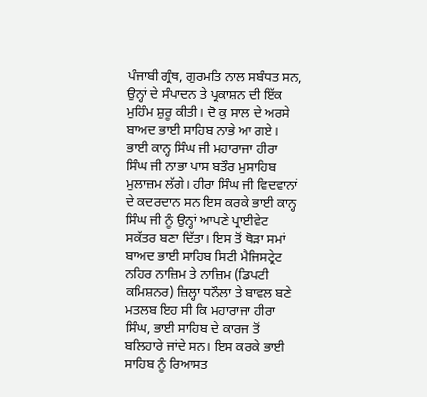ਪੰਜਾਬੀ ਗ੍ਰੰਥ, ਗੁਰਮਤਿ ਨਾਲ ਸਬੰਧਤ ਸਨ, ਉਨ੍ਹਾਂ ਦੇ ਸੰਪਾਦਨ ਤੇ ਪ੍ਰਕਾਸ਼ਨ ਦੀ ਇੱਕ ਮੁਹਿੰਮ ਸ਼ੁਰੂ ਕੀਤੀ। ਦੋ ਕੁ ਸਾਲ ਦੇ ਅਰਸੇ ਬਾਅਦ ਭਾਈ ਸਾਹਿਬ ਨਾਭੇ ਆ ਗਏ।
ਭਾਈ ਕਾਨ੍ਹ ਸਿੰਘ ਜੀ ਮਹਾਰਾਜਾ ਹੀਰਾ ਸਿੰਘ ਜੀ ਨਾਭਾ ਪਾਸ ਬਤੌਰ ਮੁਸਾਹਿਬ ਮੁਲਾਜ਼ਮ ਲੱਗੇ। ਹੀਰਾ ਸਿੰਘ ਜੀ ਵਿਦਵਾਨਾਂ ਦੇ ਕਦਰਦਾਨ ਸਨ ਇਸ ਕਰਕੇ ਭਾਈ ਕਾਨ੍ਹ ਸਿੰਘ ਜੀ ਨੂੰ ਉਨ੍ਹਾਂ ਆਪਣੇ ਪ੍ਰਾਈਵੇਟ ਸਕੱਤਰ ਬਣਾ ਦਿੱਤਾ। ਇਸ ਤੋਂ ਥੋੜਾ ਸਮਾਂ ਬਾਅਦ ਭਾਈ ਸਾਹਿਬ ਸਿਟੀ ਮੈਜਿਸਟ੍ਰੇਟ ਨਹਿਰ ਨਾਜ਼ਿਮ ਤੇ ਨਾਜ਼ਿਮ (ਡਿਪਟੀ ਕਮਿਸ਼ਨਰ) ਜ਼ਿਲ੍ਹਾ ਧਨੌਲਾ ਤੇ ਬਾਵਲ ਬਣੇ ਮਤਲਬ ਇਹ ਸੀ ਕਿ ਮਹਾਰਾਜਾ ਹੀਰਾ ਸਿੰਘ, ਭਾਈ ਸਾਹਿਬ ਦੇ ਕਾਰਜ ਤੋਂ ਬਲਿਹਾਰੇ ਜਾਂਦੇ ਸਨ। ਇਸ ਕਰਕੇ ਭਾਈ ਸਾਹਿਬ ਨੂੰ ਰਿਆਸਤ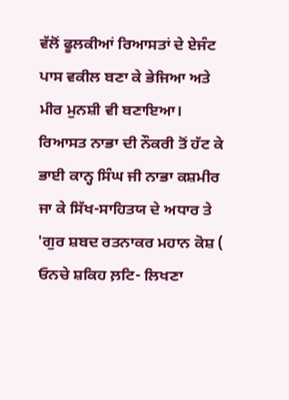ਵੱਲੋਂ ਫੂਲਕੀਆਂ ਰਿਆਸਤਾਂ ਦੇ ਏਜੰਟ ਪਾਸ ਵਕੀਲ ਬਣਾ ਕੇ ਭੇਜਿਆ ਅਤੇ ਮੀਰ ਮੁਨਸ਼ੀ ਵੀ ਬਣਾਇਆ।
ਰਿਆਸਤ ਨਾਭਾ ਦੀ ਨੌਕਰੀ ਤੋਂ ਹੱਟ ਕੇ ਭਾਈ ਕਾਨ੍ਹ ਸਿੰਘ ਜੀ ਨਾਭਾ ਕਸ਼ਮੀਰ ਜਾ ਕੇ ਸਿੱਖ-ਸਾਹਿਤਯ ਦੇ ਅਧਾਰ ਤੇ 'ਗੁਰ ਸ਼ਬਦ ਰਤਨਾਕਰ ਮਹਾਨ ਕੋਸ਼ ( ਓਨਚੇ ਸ਼ਕਿਹ ਲ਼ਟਿ- ਲਿਖਣਾ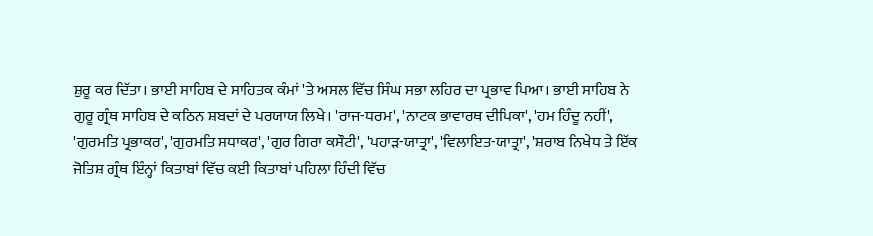ਸ਼ੁਰੂ ਕਰ ਦਿੱਤਾ। ਭਾਈ ਸਾਹਿਬ ਦੇ ਸਾਹਿਤਕ ਕੰਮਾਂ 'ਤੇ ਅਸਲ ਵਿੱਚ ਸਿੰਘ ਸਭਾ ਲਹਿਰ ਦਾ ਪ੍ਰਭਾਵ ਪਿਆ। ਭਾਈ ਸਾਹਿਬ ਨੇ ਗੁਰੂ ਗ੍ਰੰਥ ਸਾਹਿਬ ਦੇ ਕਠਿਨ ਸ਼ਬਦਾਂ ਦੇ ਪਰਯਾਯ ਲਿਖੇ। 'ਰਾਜ-ਧਰਮ', 'ਨਾਟਕ ਭਾਵਾਰਥ ਦੀਪਿਕਾ', 'ਹਮ ਹਿੰਦੂ ਨਹੀਂ', 'ਗੁਰਮਤਿ ਪ੍ਰਭਾਕਰ', 'ਗੁਰਮਤਿ ਸਧਾਕਰ', 'ਗੁਰ ਗਿਰਾ ਕਸੌਟੀ', 'ਪਹਾੜ-ਯਾਤ੍ਰਾ', 'ਵਿਲਾਇਤ-ਯਾਤ੍ਰਾ', 'ਸ਼ਰਾਬ ਨਿਖੇਧ ਤੇ ਇੱਕ ਜੋਤਿਸ਼ ਗ੍ਰੰਥ ਇੰਨ੍ਹਾਂ ਕਿਤਾਬਾਂ ਵਿੱਚ ਕਈ ਕਿਤਾਬਾਂ ਪਹਿਲਾ ਹਿੰਦੀ ਵਿੱਚ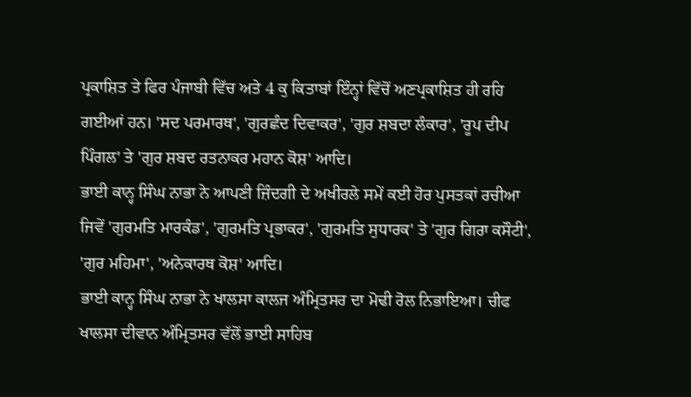ਪ੍ਰਕਾਸ਼ਿਤ ਤੇ ਫਿਰ ਪੰਜਾਬੀ ਵਿੱਚ ਅਤੇ 4 ਕੁ ਕਿਤਾਬਾਂ ਇੰਨ੍ਹਾਂ ਵਿੱਚੋਂ ਅਣਪ੍ਰਕਾਸ਼ਿਤ ਹੀ ਰਹਿ ਗਈਆਂ ਹਨ। 'ਸਦ ਪਰਮਾਰਥ', 'ਗੁਰਛੰਦ ਦਿਵਾਕਰ', 'ਗੁਰ ਸ਼ਬਦਾ ਲੰਕਾਰ', 'ਰੂਪ ਦੀਪ ਪਿੰਗਲ' ਤੇ 'ਗੁਰ ਸ਼ਬਦ ਰਤਨਾਕਰ ਮਹਾਨ ਕੋਸ਼' ਆਦਿ।
ਭਾਈ ਕਾਨ੍ਹ ਸਿੰਘ ਨਾਭਾ ਨੇ ਆਪਣੀ ਜ਼ਿੰਦਗੀ ਦੇ ਅਖੀਰਲੇ ਸਮੇਂ ਕਈ ਹੋਰ ਪੁਸਤਕਾਂ ਰਚੀਆ ਜਿਵੇਂ 'ਗੁਰਮਤਿ ਮਾਰਕੰਡ', 'ਗੁਰਮਤਿ ਪ੍ਰਭਾਕਰ', 'ਗੁਰਮਤਿ ਸੁਧਾਰਕ' ਤੇ 'ਗੁਰ ਗਿਰਾ ਕਸੌਟੀ', 'ਗੁਰ ਮਹਿਮਾ', 'ਅਨੇਕਾਰਥ ਕੋਸ਼' ਆਦਿ।
ਭਾਈ ਕਾਨ੍ਹ ਸਿੰਘ ਨਾਭਾ ਨੇ ਖਾਲਸਾ ਕਾਲਜ ਅੰਮ੍ਰਿਤਸਰ ਦਾ ਮੋਢੀ ਰੋਲ ਨਿਭਾਇਆ। ਚੀਫ ਖਾਲਸਾ ਦੀਵਾਨ ਅੰਮ੍ਰਿਤਸਰ ਵੱਲੋਂ ਭਾਈ ਸਾਹਿਬ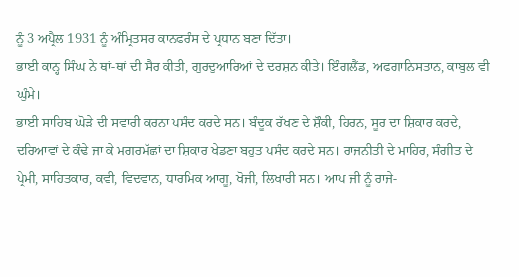ਨੂੰ 3 ਅਪ੍ਰੈਲ 1931 ਨੂੰ ਅੰਮ੍ਰਿਤਸਰ ਕਾਨਫਰੰਸ ਦੇ ਪ੍ਰਧਾਨ ਬਣਾ ਦਿੱਤਾ।
ਭਾਈ ਕਾਨ੍ਹ ਸਿੰਘ ਨੇ ਥਾਂ-ਥਾਂ ਦੀ ਸੈਰ ਕੀਤੀ, ਗੁਰਦੁਆਰਿਆਂ ਦੇ ਦਰਸ਼ਨ ਕੀਤੇ। ਇੰਗਲੈਂਡ, ਅਫਗਾਨਿਸਤਾਨ, ਕਾਬੁਲ ਵੀ ਘੁੰਮੇ।
ਭਾਈ ਸਾਹਿਬ ਘੋੜੇ ਦੀ ਸਵਾਰੀ ਕਰਨਾ ਪਸੰਦ ਕਰਦੇ ਸਨ। ਬੰਦੂਕ ਰੱਖਣ ਦੇ ਸ਼ੌਕੀ, ਹਿਰਨ, ਸੂਰ ਦਾ ਸ਼ਿਕਾਰ ਕਰਦੇ, ਦਰਿਆਵਾਂ ਦੇ ਕੰਢੇ ਜਾ ਕੇ ਮਗਰਮੱਛਾਂ ਦਾ ਸ਼ਿਕਾਰ ਖੇਡਣਾ ਬਹੁਤ ਪਸੰਦ ਕਰਦੇ ਸਨ। ਰਾਜਨੀਤੀ ਦੇ ਮਾਹਿਰ, ਸੰਗੀਤ ਦੇ ਪ੍ਰੇਮੀ, ਸਾਹਿਤਕਾਰ, ਕਵੀ, ਵਿਦਵਾਨ, ਧਾਰਮਿਕ ਆਗੂ, ਖੋਜੀ, ਲਿਖਾਰੀ ਸਨ। ਆਪ ਜੀ ਨੂੰ ਰਾਜੇ-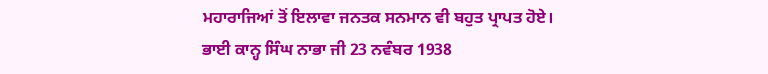ਮਹਾਰਾਜਿਆਂ ਤੋਂ ਇਲਾਵਾ ਜਨਤਕ ਸਨਮਾਨ ਵੀ ਬਹੁਤ ਪ੍ਰਾਪਤ ਹੋਏ।
ਭਾਈ ਕਾਨ੍ਹ ਸਿੰਘ ਨਾਭਾ ਜੀ 23 ਨਵੰਬਰ 1938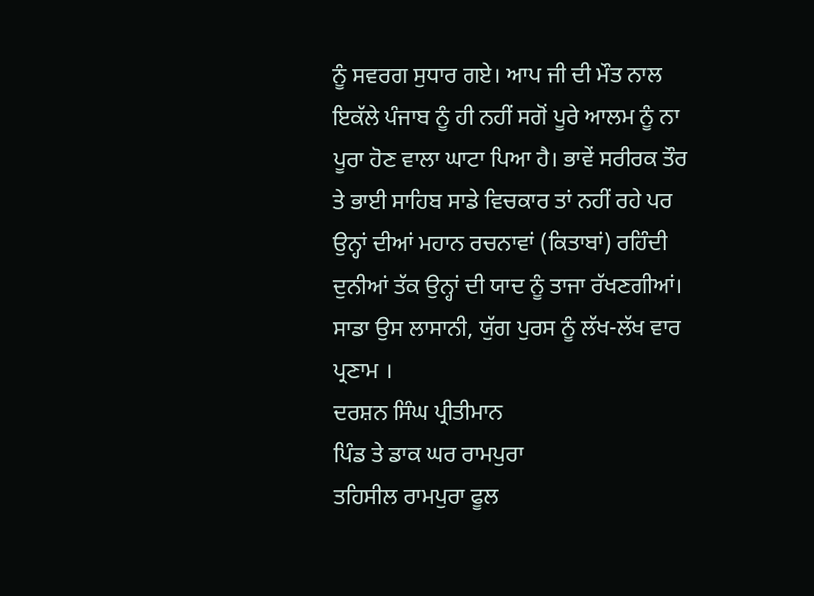ਨੂੰ ਸਵਰਗ ਸੁਧਾਰ ਗਏ। ਆਪ ਜੀ ਦੀ ਮੌਤ ਨਾਲ ਇਕੱਲੇ ਪੰਜਾਬ ਨੂੰ ਹੀ ਨਹੀਂ ਸਗੋਂ ਪੂਰੇ ਆਲਮ ਨੂੰ ਨਾ ਪੂਰਾ ਹੋਣ ਵਾਲਾ ਘਾਟਾ ਪਿਆ ਹੈ। ਭਾਵੇਂ ਸਰੀਰਕ ਤੌਰ ਤੇ ਭਾਈ ਸਾਹਿਬ ਸਾਡੇ ਵਿਚਕਾਰ ਤਾਂ ਨਹੀਂ ਰਹੇ ਪਰ ਉਨ੍ਹਾਂ ਦੀਆਂ ਮਹਾਨ ਰਚਨਾਵਾਂ (ਕਿਤਾਬਾਂ) ਰਹਿੰਦੀ ਦੁਨੀਆਂ ਤੱਕ ਉਨ੍ਹਾਂ ਦੀ ਯਾਦ ਨੂੰ ਤਾਜਾ ਰੱਖਣਗੀਆਂ। ਸਾਡਾ ਉਸ ਲਾਸਾਨੀ, ਯੁੱਗ ਪੁਰਸ ਨੂੰ ਲੱਖ-ਲੱਖ ਵਾਰ ਪ੍ਰਣਾਮ ।
ਦਰਸ਼ਨ ਸਿੰਘ ਪ੍ਰੀਤੀਮਾਨ
ਪਿੰਡ ਤੇ ਡਾਕ ਘਰ ਰਾਮਪੁਰਾ
ਤਹਿਸੀਲ ਰਾਮਪੁਰਾ ਫੂਲ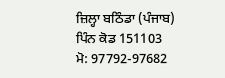ਜ਼ਿਲ੍ਹਾ ਬਠਿੰਡਾ (ਪੰਜਾਬ)
ਪਿੰਨ ਕੋਡ 151103
ਮੋ: 97792-97682